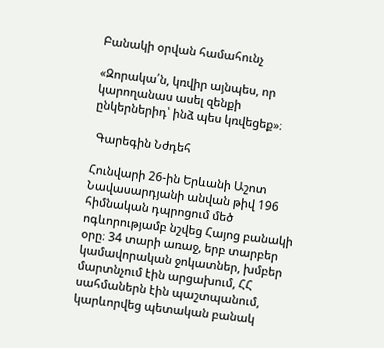Բանակի օրվան համահունչ

«Զորակա՛ն, կռվիր այնպես, որ կարողանաս ասել զենքի ընկերներիդ՝ ինձ պես կռվեցեք»։

 Գարեգին Նժդեհ

Հունվարի 26-ին Երևանի Աշոտ Նավասարդյանի անվան թիվ 196 հիմնական դպրոցում մեծ ոգևորությամբ նշվեց Հայոց բանակի օրը։ 34 տարի առաջ, երբ տարբեր կամավորական ջոկատներ, խմբեր մարտնչում էին արցախում, ՀՀ սահմաներն էին պաշտպանում, կարևորվեց պետական բանակ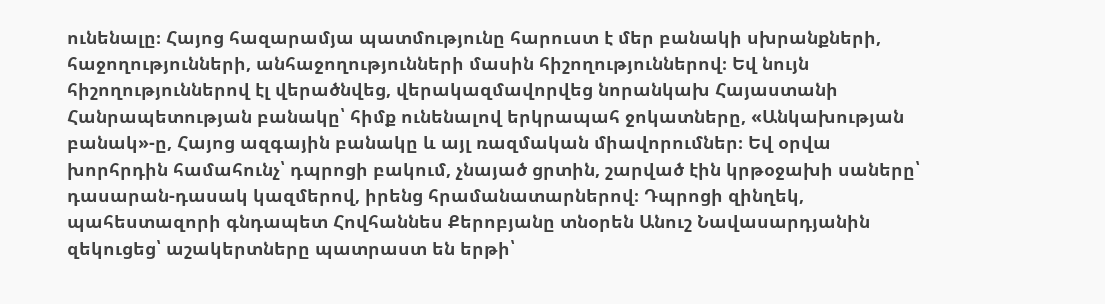ունենալը։ Հայոց հազարամյա պատմությունը հարուստ է մեր բանակի սխրանքների, հաջողությունների, անհաջողությունների մասին հիշողություններով։ Եվ նույն հիշողություններով էլ վերածնվեց, վերակազմավորվեց նորանկախ Հայաստանի Հանրապետության բանակը՝ հիմք ունենալով երկրապահ ջոկատները, «Անկախության բանակ»-ը, Հայոց ազգային բանակը և այլ ռազմական միավորումներ։ Եվ օրվա խորհրդին համահունչ՝ դպրոցի բակում, չնայած ցրտին, շարված էին կրթօջախի սաները՝ դասարան-դասակ կազմերով, իրենց հրամանատարներով։ Դպրոցի զինղեկ, պահեստազորի գնդապետ Հովհաննես Քերոբյանը տնօրեն Անուշ Նավասարդյանին զեկուցեց՝ աշակերտները պատրաստ են երթի՝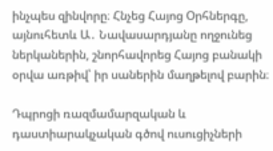ինչպես զինվորը։ Հնչեց Հայոց Օրհներգը, այնուհետև Ա․ Նավասարդյանը ողջունեց ներկաներին, շնորհավորեց Հայոց բանակի օրվա առթիվ՝ իր սաներին մաղթելով բարին։

Դպրոցի ռազմամարզական և դաստիարակչական գծով ուսուցիչների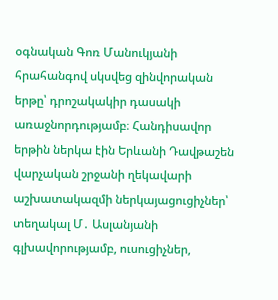օգնական Գոռ Մանուկյանի հրահանգով սկսվեց զինվորական երթը՝ դրոշակակիր դասակի առաջնորդությամբ։ Հանդիսավոր երթին ներկա էին Երևանի Դավթաշեն վարչական շրջանի ղեկավարի աշխատակազմի ներկայացուցիչներ՝ տեղակալ Մ․ Ասլանյանի գլխավորությամբ, ուսուցիչներ,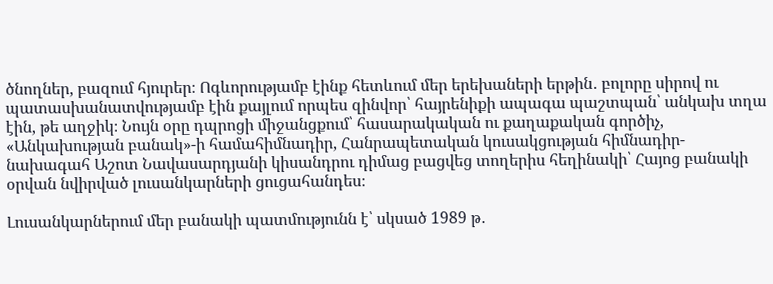ծնողներ, բազում հյուրեր։ Ոգևորությամբ էինք հետևում մեր երեխաների երթին․ բոլորը սիրով ու պատասխանատվությամբ էին քայլում որպես զինվոր՝ հայրենիքի ապագա պաշտպան՝ անկախ տղա էին, թե աղջիկ։ Նույն օրը դպրոցի միջանցքում՝ հասարակական ու քաղաքական գործիչ, «Անկախության բանակ»-ի համահիմնադիր, Հանրապետական կուսակցության հիմնադիր-նախագահ Աշոտ Նավասարդյանի կիսանդրու դիմաց բացվեց տողերիս հեղինակի՝ Հայոց բանակի օրվան նվիրված լուսանկարների ցուցահանդես։

Լուսանկարներում մեր բանակի պատմությունն է՝ սկսած 1989 թ․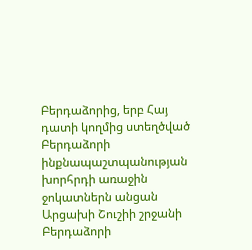Բերդաձորից, երբ Հայ դատի կողմից ստեղծված Բերդաձորի ինքնապաշտպանության խորհրդի առաջին ջոկատներն անցան Արցախի Շուշիի շրջանի Բերդաձորի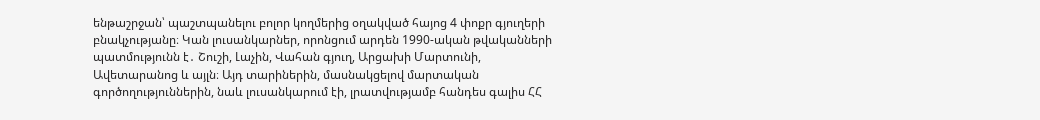ենթաշրջան՝ պաշտպանելու բոլոր կողմերից օղակված հայոց 4 փոքր գյուղերի բնակչությանը։ Կան լուսանկարներ, որոնցում արդեն 1990-ական թվականների պատմությունն է․ Շուշի, Լաչին, Վահան գյուղ, Արցախի Մարտունի, Ավետարանոց և այլն։ Այդ տարիներին, մասնակցելով մարտական գործողություններին, նաև լուսանկարում էի, լրատվությամբ հանդես գալիս ՀՀ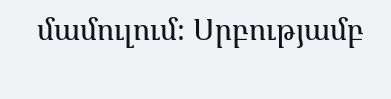մամուլում։ Սրբությամբ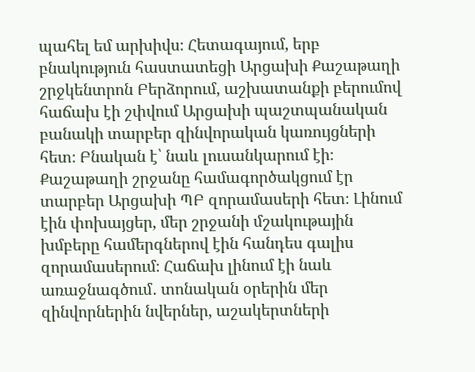պահել եմ արխիվս։ Հետագայում, երբ բնակություն հաստատեցի Արցախի Քաշաթաղի շրջկենտրոն Բերձորում, աշխատանքի բերումով հաճախ էի շփվում Արցախի պաշտպանական բանակի տարբեր զինվորական կառույցների հետ։ Բնական է՝ նաև լուսանկարում էի։ Քաշաթաղի շրջանը համագործակցում էր տարբեր Արցախի ՊԲ զորամասերի հետ։ Լինում էին փոխայցեր, մեր շրջանի մշակութային խմբերը համերգներով էին հանդես գալիս զորամասերում։ Հաճախ լինում էի նաև առաջնագծում․ տոնական օրերին մեր զինվորներին նվերներ, աշակերտների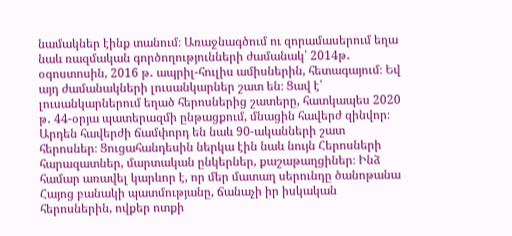նամակներ էինք տանում։ Առաջնագծում ու զորամասերում եղա նաև ռազմական գործողությունների ժամանակ՝ 2014թ․ օգոստոսին, 2016 թ․ ապրիլ-հուլիս ամիսներին, հետագայում։ Եվ այդ ժամանակների լուսանկարներ շատ են։ Ցավ է՝ լուսանկարներում եղած հերոսներից շատերը, հատկապես 2020 թ․ 44-օրյա պատերազմի ընթացքում, մնացին հավերժ զինվոր։ Արդեն հավերժի ճամփորդ են նաև 90-ականների շատ հերոսներ։ Ցուցահանդեսին ներկա էին նաև նույն Հերոսների հարազատներ, մարտական ընկերներ, քաշաթաղցիներ։ Ինձ համար առավել կարևոր է, որ մեր մատաղ սերունդը ծանոթանա Հայոց բանակի պատմությանը, ճանաչի իր իսկական հերոսներին, ովքեր ոտքի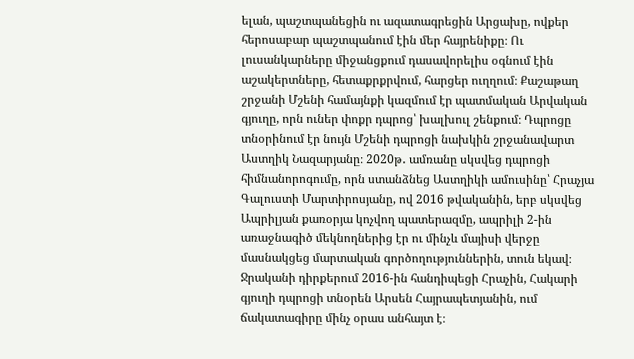ելան, պաշտպանեցին ու ազատագրեցին Արցախը, ովքեր հերոսաբար պաշտպանում էին մեր հայրենիքը։ Ու լուսանկարները միջանցքում դասավորելիս օգնում էին աշակերտները, հետաքրքրվում, հարցեր ուղղում։ Քաշաթաղ շրջանի Մշենի համայնքի կազմում էր պատմական Արվական գյուղը, որն ուներ փոքր դպրոց՝ խալխուլ շենքում։ Դպրոցը տնօրինում էր նույն Մշենի դպրոցի նախկին շրջանավարտ Աստղիկ Նազարյանը։ 2020թ․ ամռանը սկսվեց դպրոցի հիմնանորոգումը, որն ստանձնեց Աստղիկի ամուսինը՝ Հրաչյա Գալուստի Մարտիրոսյանը, ով 2016 թվականին, երբ սկսվեց Ապրիլյան քառօրյա կոչվող պատերազմը, ապրիլի 2-ին առաջնագիծ մեկնողներից էր ու մինչև մայիսի վերջը մասնակցեց մարտական գործողություններին, տուն եկավ։ Ջրականի դիրքերում 2016-ին հանդիպեցի Հրաչին, Հակարի գյուղի դպրոցի տնօրեն Արսեն Հայրապետյանին, ում ճակատագիրը մինչ օրաս անհայտ է։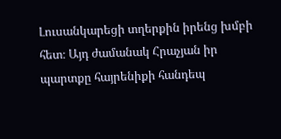Լուսանկարեցի տղերքին իրենց խմբի հետ։ Այդ ժամանակ Հրաչյան իր պարտքը հայրենիքի հանդեպ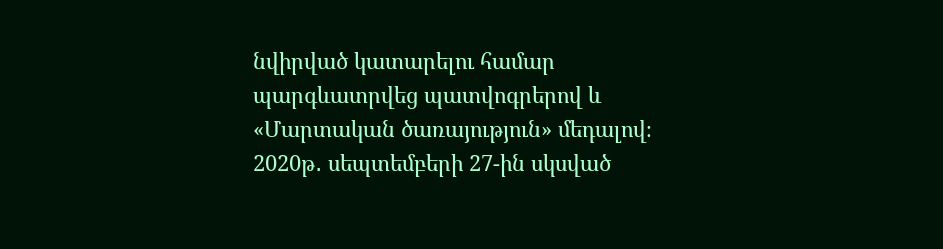նվիրված կատարելու համար պարգևատրվեց պատվոգրերով և «Մարտական ծառայություն» մեդալով։ 2020թ․ սեպտեմբերի 27-ին սկսված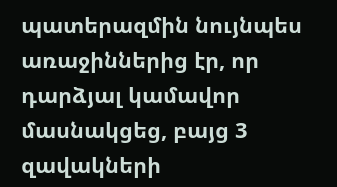պատերազմին նույնպես առաջիններից էր, որ դարձյալ կամավոր մասնակցեց, բայց 3 զավակների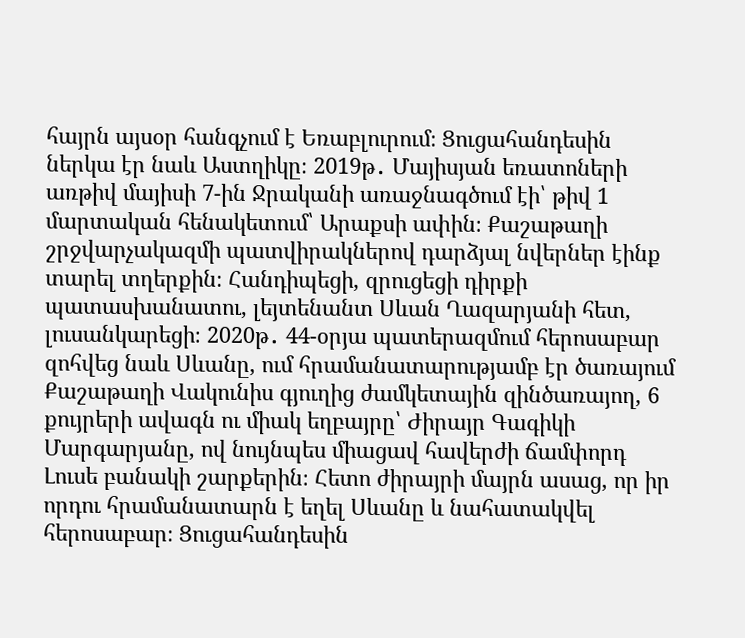հայրն այսօր հանգչում է Եռաբլուրում։ Ցուցահանդեսին ներկա էր նաև Աստղիկը։ 2019թ․ Մայիսյան եռատոների առթիվ մայիսի 7-ին Ջրականի առաջնագծում էի՝ թիվ 1 մարտական հենակետում՝ Արաքսի ափին։ Քաշաթաղի շրջվարչակազմի պատվիրակներով դարձյալ նվերներ էինք տարել տղերքին։ Հանդիպեցի, զրուցեցի դիրքի պատասխանատու, լեյտենանտ Սևան Ղազարյանի հետ, լուսանկարեցի։ 2020թ․ 44-օրյա պատերազմում հերոսաբար զոհվեց նաև Սևանը, ում հրամանատարությամբ էր ծառայում Քաշաթաղի Վակունիս գյուղից ժամկետային զինծառայող, 6 քույրերի ավագն ու միակ եղբայրը՝ Ժիրայր Գագիկի Մարգարյանը, ով նույնպես միացավ հավերժի ճամփորդ Լուսե բանակի շարքերին։ Հետո ժիրայրի մայրն ասաց, որ իր որդու հրամանատարն է եղել Սևանը և նահատակվել հերոսաբար։ Ցուցահանդեսին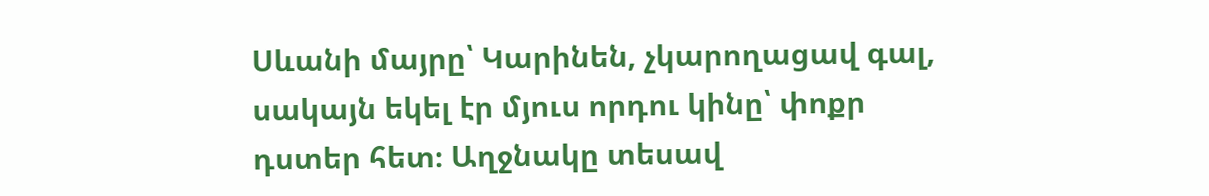Սևանի մայրը՝ Կարինեն, չկարողացավ գալ, սակայն եկել էր մյուս որդու կինը՝ փոքր դստեր հետ։ Աղջնակը տեսավ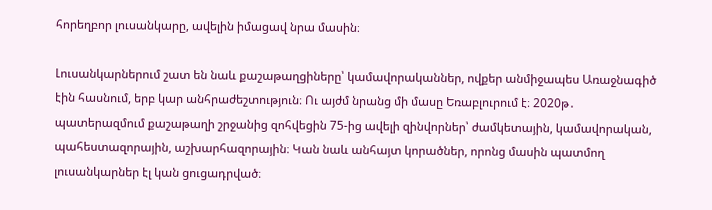հորեղբոր լուսանկարը, ավելին իմացավ նրա մասին։

Լուսանկարներում շատ են նաև քաշաթաղցիները՝ կամավորականներ, ովքեր անմիջապես Առաջնագիծ էին հասնում, երբ կար անհրաժեշտություն։ Ու այժմ նրանց մի մասը Եռաբլուրում է։ 2020թ․ պատերազմում քաշաթաղի շրջանից զոհվեցին 75-ից ավելի զինվորներ՝ ժամկետային, կամավորական, պահեստազորային, աշխարհազորային։ Կան նաև անհայտ կորածներ, որոնց մասին պատմող լուսանկարներ էլ կան ցուցադրված։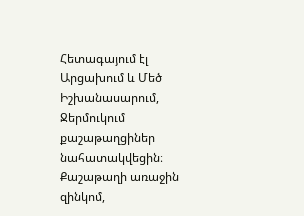Հետագայում էլ Արցախում և Մեծ Իշխանասարում, Ջերմուկում քաշաթաղցիներ նահատակվեցին։ Քաշաթաղի առաջին զինկոմ,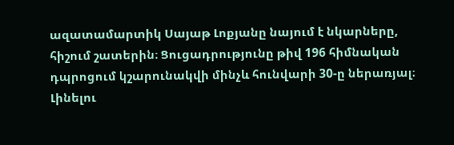ազատամարտիկ Սայաթ Լոքյանը նայում է նկարները, հիշում շատերին։ Ցուցադրությունը թիվ 196 հիմնական դպրոցում կշարունակվի մինչև հունվարի 30-ը ներառյալ։ Լինելու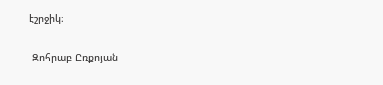էշրջիկ։

 Զոհրաբ Ըռքոյան